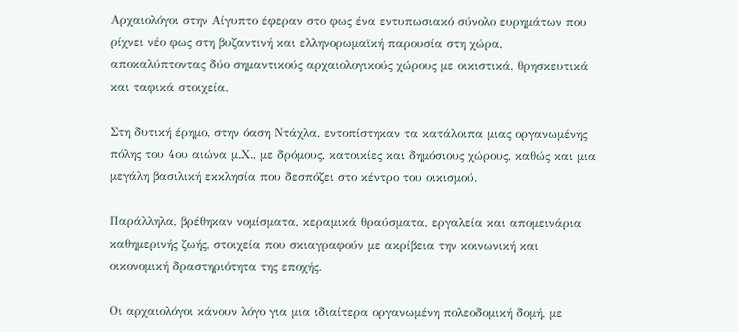Αρχαιολόγοι στην Αίγυπτο έφεραν στο φως ένα εντυπωσιακό σύνολο ευρημάτων που ρίχνει νέο φως στη βυζαντινή και ελληνορωμαϊκή παρουσία στη χώρα, αποκαλύπτοντας δύο σημαντικούς αρχαιολογικούς χώρους με οικιστικά, θρησκευτικά και ταφικά στοιχεία.

Στη δυτική έρημο, στην όαση Ντάχλα, εντοπίστηκαν τα κατάλοιπα μιας οργανωμένης πόλης του 4ου αιώνα μ.Χ., με δρόμους, κατοικίες και δημόσιους χώρους, καθώς και μια μεγάλη βασιλική εκκλησία που δεσπόζει στο κέντρο του οικισμού.

Παράλληλα, βρέθηκαν νομίσματα, κεραμικά θραύσματα, εργαλεία και απομεινάρια καθημερινής ζωής, στοιχεία που σκιαγραφούν με ακρίβεια την κοινωνική και οικονομική δραστηριότητα της εποχής.

Οι αρχαιολόγοι κάνουν λόγο για μια ιδιαίτερα οργανωμένη πολεοδομική δομή, με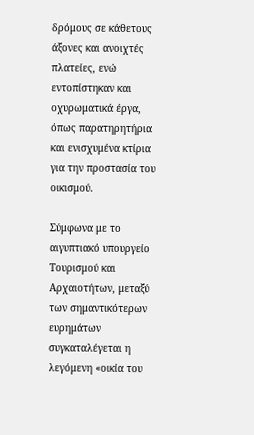δρόμους σε κάθετους άξονες και ανοιχτές πλατείες, ενώ εντοπίστηκαν και οχυρωματικά έργα, όπως παρατηρητήρια και ενισχυμένα κτίρια για την προστασία του οικισμού.

Σύμφωνα με το αιγυπτιακό υπουργείο Τουρισμού και Αρχαιοτήτων, μεταξύ των σημαντικότερων ευρημάτων συγκαταλέγεται η λεγόμενη «οικία του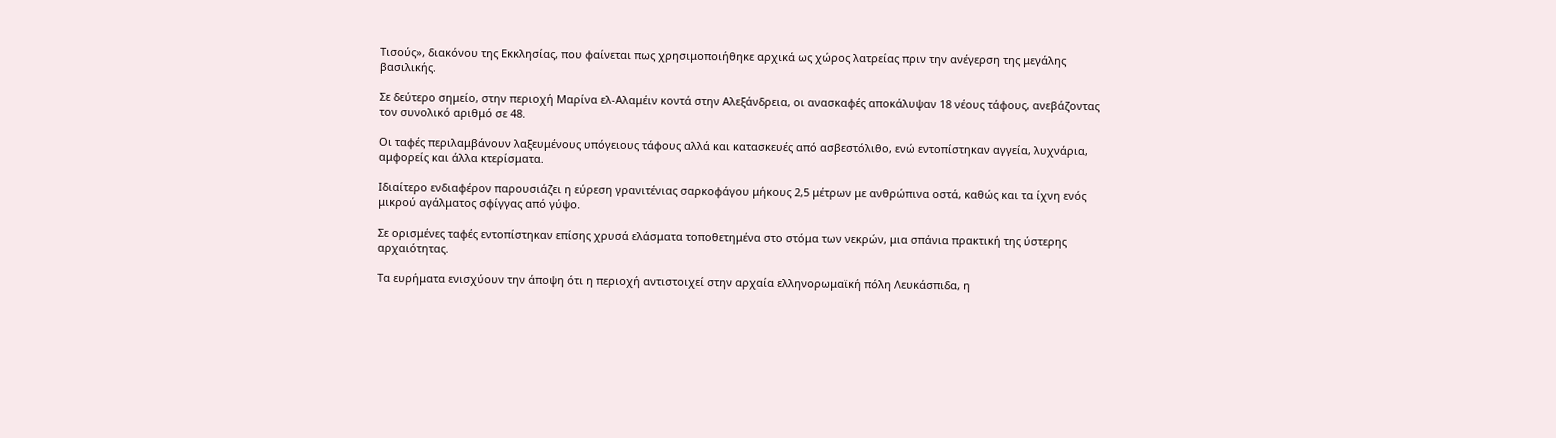Τισούς», διακόνου της Εκκλησίας, που φαίνεται πως χρησιμοποιήθηκε αρχικά ως χώρος λατρείας πριν την ανέγερση της μεγάλης βασιλικής.

Σε δεύτερο σημείο, στην περιοχή Μαρίνα ελ-Αλαμέιν κοντά στην Αλεξάνδρεια, οι ανασκαφές αποκάλυψαν 18 νέους τάφους, ανεβάζοντας τον συνολικό αριθμό σε 48.

Οι ταφές περιλαμβάνουν λαξευμένους υπόγειους τάφους αλλά και κατασκευές από ασβεστόλιθο, ενώ εντοπίστηκαν αγγεία, λυχνάρια, αμφορείς και άλλα κτερίσματα.

Ιδιαίτερο ενδιαφέρον παρουσιάζει η εύρεση γρανιτένιας σαρκοφάγου μήκους 2,5 μέτρων με ανθρώπινα οστά, καθώς και τα ίχνη ενός μικρού αγάλματος σφίγγας από γύψο.

Σε ορισμένες ταφές εντοπίστηκαν επίσης χρυσά ελάσματα τοποθετημένα στο στόμα των νεκρών, μια σπάνια πρακτική της ύστερης αρχαιότητας.

Τα ευρήματα ενισχύουν την άποψη ότι η περιοχή αντιστοιχεί στην αρχαία ελληνορωμαϊκή πόλη Λευκάσπιδα, η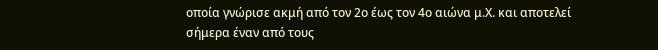οποία γνώρισε ακμή από τον 2ο έως τον 4ο αιώνα μ.Χ. και αποτελεί σήμερα έναν από τους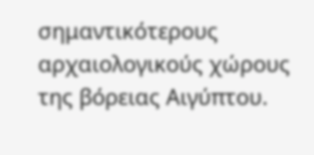σημαντικότερους αρχαιολογικούς χώρους της βόρειας Αιγύπτου.